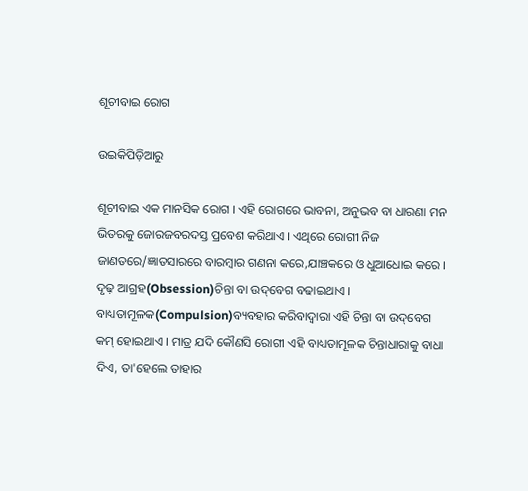ଶୂଚୀବାଇ ରୋଗ

ଉଇକିପିଡ଼ିଆ‌ରୁ

ଶୂଚୀବାଇ ଏକ ମାନସିକ ରୋଗ । ଏହି ରୋଗରେ ଭାବନା, ଅନୁଭବ ବା ଧାରଣା ମନ ଭିତରକୁ ଜୋରଜବରଦସ୍ତ ପ୍ରବେଶ କରିଥାଏ । ଏଥିରେ ରୋଗୀ ନିଜ ଜାଣତରେ/ଜ୍ଞାତସାରରେ ବାରମ୍ବାର ଗଣନା କରେ,ଯାଞ୍ଚକରେ ଓ ଧୁଆଧୋଇ କରେ । ଦୃଢ଼ ଆଗ୍ରହ(Obsession)ଚିନ୍ତା ବା ଉଦ୍‌ବେଗ ବଢାଇଥାଏ । ବାଧ୍ୟତାମୂଳକ(Compulsion)ବ୍ୟବହାର କରିବାଦ୍ୱାରା ଏହି ଚିନ୍ତା ବା ଉଦ୍‌ବେଗ କମ୍ ହୋଇଥାଏ । ମାତ୍ର ଯଦି କୌଣସି ରୋଗୀ ଏହି ବାଧ୍ୟତାମୂଳକ ଚିନ୍ତାଧାରାକୁ ବାଧା ଦିଏ, ତା'ହେଲେ ତାହାର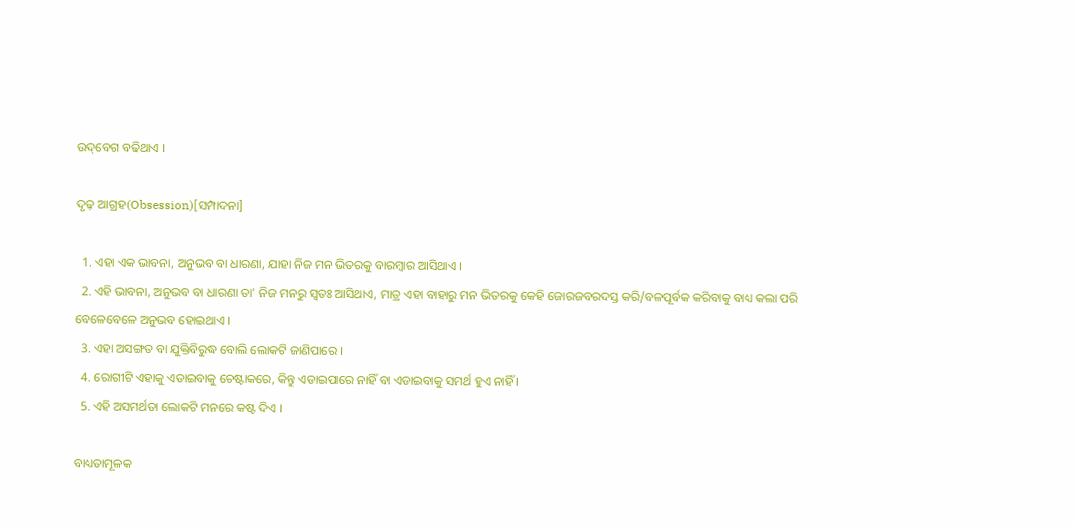ଉଦ୍‌ବେଗ ବଢିଥାଏ ।

ଦୃଢ଼ ଆଗ୍ରହ(Obsession)[ସମ୍ପାଦନା]

  1. ଏହା ଏକ ଭାବନା, ଅନୁଭବ ବା ଧାରଣା, ଯାହା ନିଜ ମନ ଭିତରକୁ ବାରମ୍ବାର ଆସିଥାଏ ।
  2. ଏହି ଭାବନା, ଅନୁଭବ ବା ଧାରଣା ତା' ନିଜ ମନରୁ ସ୍ୱତଃ ଆସିଥାଏ, ମାତ୍ର ଏହା ବାହାରୁ ମନ ଭିତରକୁ କେହି ଜୋରଜବରଦସ୍ତ କରି/ବଳପୂର୍ବକ କରିବାକୁ ବାଧ୍ୟ କଲା ପରି ବେଳେବେଳେ ଅନୁଭବ ହୋଇଥାଏ ।
  3. ଏହା ଅସଙ୍ଗତ ବା ଯୁକ୍ତିବିରୁଦ୍ଧ ବୋଲି ଲୋକଟି ଜାଣିପାରେ ।
  4. ରୋଗୀଟି ଏହାକୁ ଏଡାଇବାକୁ ଚେଷ୍ଟାକରେ, କିନ୍ତୁ ଏଡାଇପାରେ ନାହିଁ ବା ଏଡାଇବାକୁ ସମର୍ଥ ହୁଏ ନାହିଁ ।
  5. ଏହି ଅସମର୍ଥତା ଲୋକଟି ମନରେ କଷ୍ଟ ଦିଏ ।

ବାଧ୍ୟତାମୂଳକ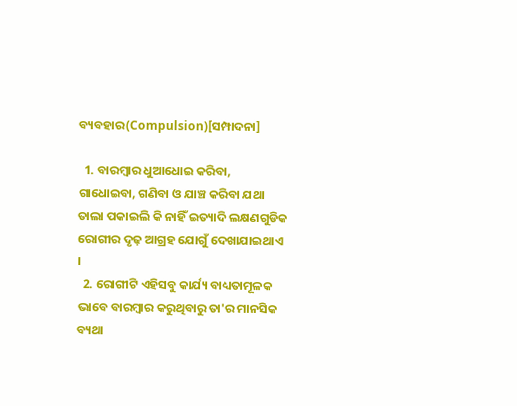ବ୍ୟବହାର(Compulsion)[ସମ୍ପାଦନା]

  1. ବାରମ୍ବାର ଧୁଆଧୋଇ କରିବା, ଗାଧୋଇବା, ଗଣିବା ଓ ଯାଞ୍ଚ କରିବା ଯଥା ତାଲା ପକାଇଲି କି ନାହିଁ ଇତ୍ୟାଦି ଲକ୍ଷଣଗୁଡିକ ରୋଗୀର ଦୃଢ଼ ଆଗ୍ରହ ଯୋଗୁଁ ଦେଖାଯାଇଥାଏ ।
  2. ରୋଗୀଟି ଏହିସବୁ କାର୍ଯ୍ୟ ବାଧ୍ୟତାମୂଳକ ଭାବେ ବାରମ୍ବାର କରୁଥିବାରୁ ତା'ର ମାନସିକ ବ୍ୟଥା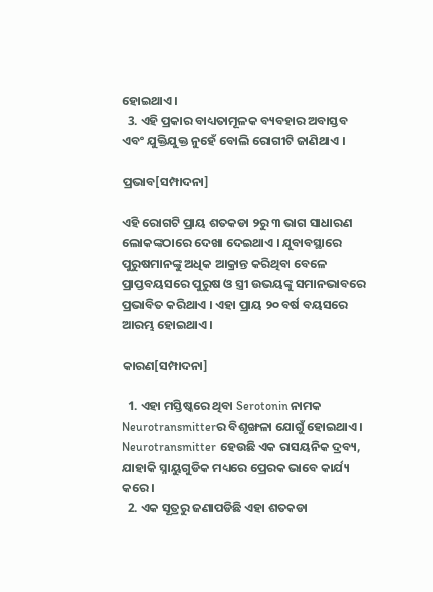ହୋଇଥାଏ ।
  3. ଏହି ପ୍ରକାର ବାଧ୍ୟତାମୂଳକ ବ୍ୟବହାର ଅବାସ୍ତବ ଏବଂ ଯୁକ୍ତିଯୁକ୍ତ ନୁହେଁ ବୋଲି ରୋଗୀଟି ଜାଣିଥାଏ ।

ପ୍ରଭାବ[ସମ୍ପାଦନା]

ଏହି ରୋଗଟି ପ୍ରାୟ ଶତକଡା ୨ରୁ ୩ ଭାଗ ସାଧାରଣ ଲୋକଙ୍କଠାରେ ଦେଖା ଦେଇଥାଏ । ଯୁବାବସ୍ଥାରେ ପୁରୁଷମାନଙ୍କୁ ଅଧିକ ଆକ୍ରାନ୍ତ କରିଥିବା ବେଳେ ପ୍ରାପ୍ତବୟସରେ ପୁରୁଷ ଓ ସ୍ତ୍ରୀ ଉଭୟଙ୍କୁ ସମାନଭାବରେ ପ୍ରଭାବିତ କରିଥାଏ । ଏହା ପ୍ରାୟ ୨୦ ବର୍ଷ ବୟସରେ ଆରମ୍ଭ ହୋଇଥାଏ ।

କାରଣ[ସମ୍ପାଦନା]

  1. ଏହା ମସ୍ତିଷ୍କରେ ଥିବା Serotonin ନାମକ Neurotransmitterର ବିଶୃଙ୍ଖଳା ଯୋଗୁଁ ହୋଇଥାଏ । Neurotransmitter ହେଉଛି ଏକ ରାସୟନିକ ଦ୍ରବ୍ୟ, ଯାହାକି ସ୍ନାୟୁଗୁଡିକ ମଧ୍ୟରେ ପ୍ରେରକ ଭାବେ କାର୍ଯ୍ୟ କରେ ।
  2. ଏକ ସୂତ୍ରରୁ ଜଣାପଡିଛି ଏହା ଶତକଡା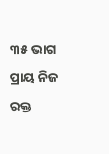୩୫ ଭାଗ ପ୍ରାୟ ନିଜ ରକ୍ତ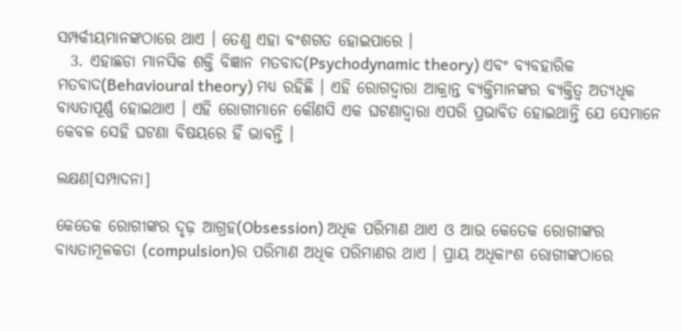ସମ୍ପର୍କୀୟମାନଙ୍କଠାରେ ଥାଏ । ତେଣୁ ଏହା ବଂଶଗତ ହୋଇପାରେ ।
  3. ଏହାଛଡା ମାନସିକ ଶକ୍ତି ବିଜ୍ଞାନ ମତବାଦ(Psychodynamic theory) ଏବଂ ବ୍ୟବହାରିକ ମତବାଦ(Behavioural theory) ମଧ୍ୟ ରହିଛି । ଏହି ରୋଗଦ୍ୱାରା ଆକ୍ରାନ୍ତ ବ୍ୟକ୍ତିମାନଙ୍କର ବ୍ୟକ୍ତିତ୍ୱ ଅତ୍ୟଧିକ ବାଧ୍ୟତାପୂର୍ଣ୍ଣ ହୋଇଥାଏ । ଏହି ରୋଗୀମାନେ କୌଣସି ଏକ ଘଟଣାଦ୍ୱାରା ଏପରି ପ୍ରଭାବିତ ହୋଇଥାନ୍ତି ଯେ ସେମାନେ କେବଳ ସେହି ଘଟଣା ବିଷୟରେ ହିଁ ଭାବନ୍ତି ।

ଲକ୍ଷଣ[ସମ୍ପାଦନା]

କେତେକ ରୋଗୀଙ୍କର ଦୃଢ଼ ଆଗ୍ରହ(Obsession) ଅଧିକ ପରିମାଣ ଥାଏ ଓ ଆଉ କେତେକ ରୋଗୀଙ୍କର ବାଧ୍ୟତାମୂଳକତା (compulsion)ର ପରିମାଣ ଅଧିକ ପରିମାଣର ଥାଏ । ପ୍ରାୟ ଅଧିକାଂଶ ରୋଗୀଙ୍କଠାରେ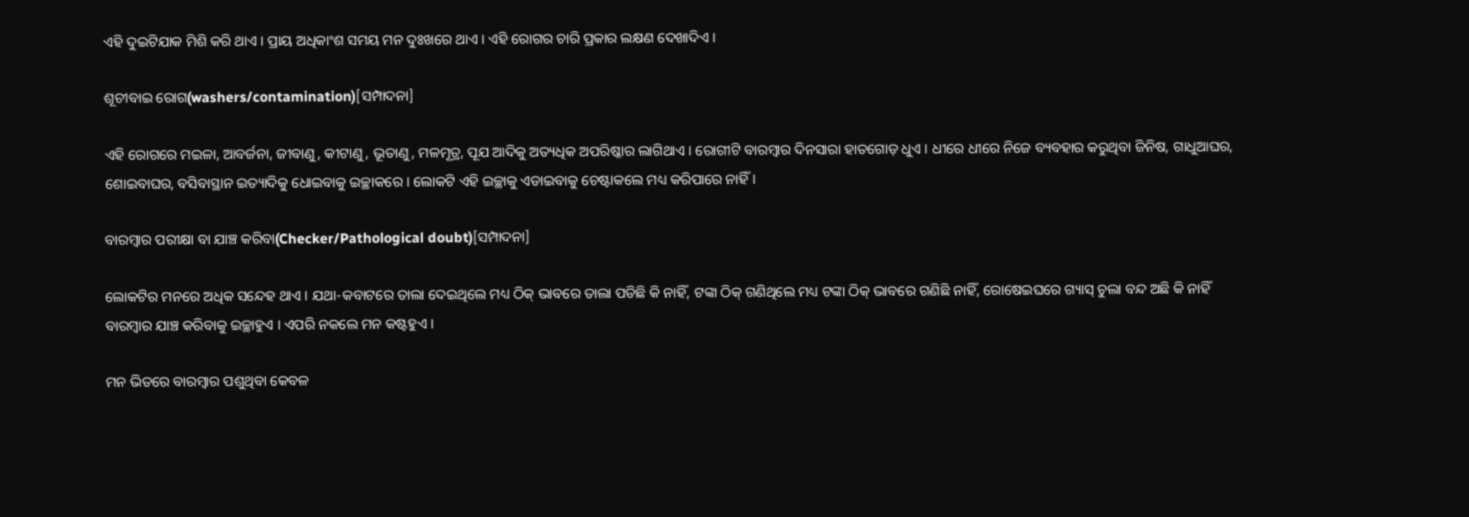ଏହି ଦୁଇଟିଯାକ ମିଶି କରି ଥାଏ । ପ୍ରାୟ ଅଧିକାଂଶ ସମୟ ମନ ଦୁଃଖରେ ଥାଏ । ଏହି ରୋଗର ଚାରି ପ୍ରକାର ଲକ୍ଷଣ ଦେଖାଦିଏ ।

ଶୂଚୀବାଇ ରୋଗ(washers/contamination)[ସମ୍ପାଦନା]

ଏହି ରୋଗରେ ମଇଳା, ଆବର୍ଜନା, ଜୀବାଣୁ, କୀଟାଣୁ, ଭୂତାଣୁ, ମଳମୂତ୍ର, ପୂଯ ଆଦିକୁ ଅତ୍ୟଧିକ ଅପରିଷ୍କାର ଲାଗିଥାଏ । ରୋଗୀଟି ବାରମ୍ବାର ଦିନସାରା ହାତଗୋଡ଼ ଧୁଏ । ଧୀରେ ଧୀରେ ନିଜେ ବ୍ୟବହାର କରୁଥିବା ଜିନିଷ, ଗାଧୁଆଘର, ଶୋଇବାଘର, ବସିବାସ୍ଥାନ ଇତ୍ୟାଦିକୁ ଧୋଇବାକୁ ଇଚ୍ଛାକରେ । ଲୋକଟି ଏହି ଇଚ୍ଛାକୁ ଏଡାଇବାକୁ ଚେଷ୍ଟାକଲେ ମଧ୍ୟ କରିପାରେ ନାହିଁ ।

ବାରମ୍ବାର ପରୀକ୍ଷା ବା ଯାଞ୍ଚ କରିବା(Checker/Pathological doubt)[ସମ୍ପାଦନା]

ଲୋକଟିର ମନରେ ଅଧିକ ସନ୍ଦେହ ଥାଏ । ଯଥା-କବାଟରେ ତାଲା ଦେଇଥିଲେ ମଧ୍ୟ ଠିକ୍ ଭାବରେ ତାଲା ପଡିଛି କି ନାହିଁ, ଟଙ୍କା ଠିକ୍ ଗଣିଥିଲେ ମଧ୍ୟ ଟଙ୍କା ଠିକ୍ ଭାବରେ ଗଣିଛି ନାହିଁ, ରୋଷେଇଘରେ ଗ୍ୟାସ୍ ଚୁଲା ବନ୍ଦ ଅଛି କି ନାହିଁ ବାରମ୍ବାର ଯାଞ୍ଚ କରିବାକୁ ଇଚ୍ଛାହୁଏ । ଏପରି ନକଲେ ମନ କଷ୍ଟହୁଏ ।

ମନ ଭିତରେ ବାରମ୍ବାର ପଶୁଥିବା କେବଳ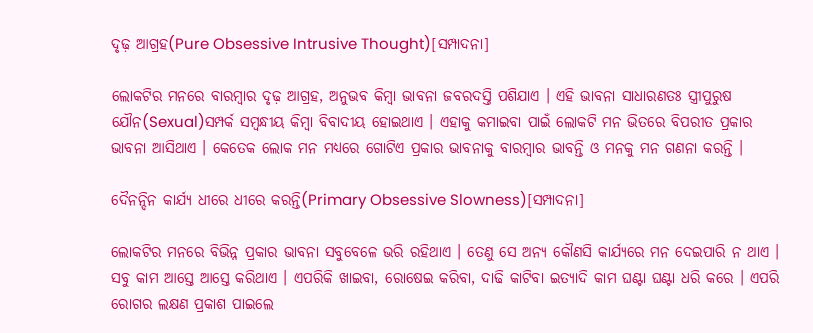ଦୃଢ଼ ଆଗ୍ରହ(Pure Obsessive Intrusive Thought)[ସମ୍ପାଦନା]

ଲୋକଟିର ମନରେ ବାରମ୍ବାର ଦୃଢ଼ ଆଗ୍ରହ, ଅନୁଭବ କିମ୍ବା ଭାବନା ଜବରଦସ୍ତି ପଶିଯାଏ । ଏହି ଭାବନା ସାଧାରଣତଃ ସ୍ତ୍ରୀପୁରୁଷ ଯୌନ(Sexual)ସମ୍ପର୍କ ସମ୍ବନ୍ଧୀୟ କିମ୍ବା ବିବାଦୀୟ ହୋଇଥାଏ । ଏହାକୁ କମାଇବା ପାଇଁ ଲୋକଟି ମନ ଭିତରେ ବିପରୀତ ପ୍ରକାର ଭାବନା ଆସିଥାଏ । କେତେକ ଲୋକ ମନ ମଧ୍ୟରେ ଗୋଟିଏ ପ୍ରକାର ଭାବନାକୁ ବାରମ୍ବାର ଭାବନ୍ତି ଓ ମନକୁ ମନ ଗଣନା କରନ୍ତି ।

ଦୈନନ୍ଦିନ କାର୍ଯ୍ୟ ଧୀରେ ଧୀରେ କରନ୍ତି(Primary Obsessive Slowness)[ସମ୍ପାଦନା]

ଲୋକଟିର ମନରେ ବିଭିନ୍ନ ପ୍ରକାର ଭାବନା ସବୁବେଳେ ଭରି ରହିଥାଏ । ତେଣୁ ସେ ଅନ୍ୟ କୌଣସି କାର୍ଯ୍ୟରେ ମନ ଦେଇପାରି ନ ଥାଏ । ସବୁ କାମ ଆସ୍ତେ ଆସ୍ତେ କରିଥାଏ । ଏପରିକି ଖାଇବା, ରୋଷେଇ କରିବା, ଦାଢି କାଟିବା ଇତ୍ୟାଦି କାମ ଘଣ୍ଟା ଘଣ୍ଟା ଧରି କରେ । ଏପରି ରୋଗର ଲକ୍ଷଣ ପ୍ରକାଶ ପାଇଲେ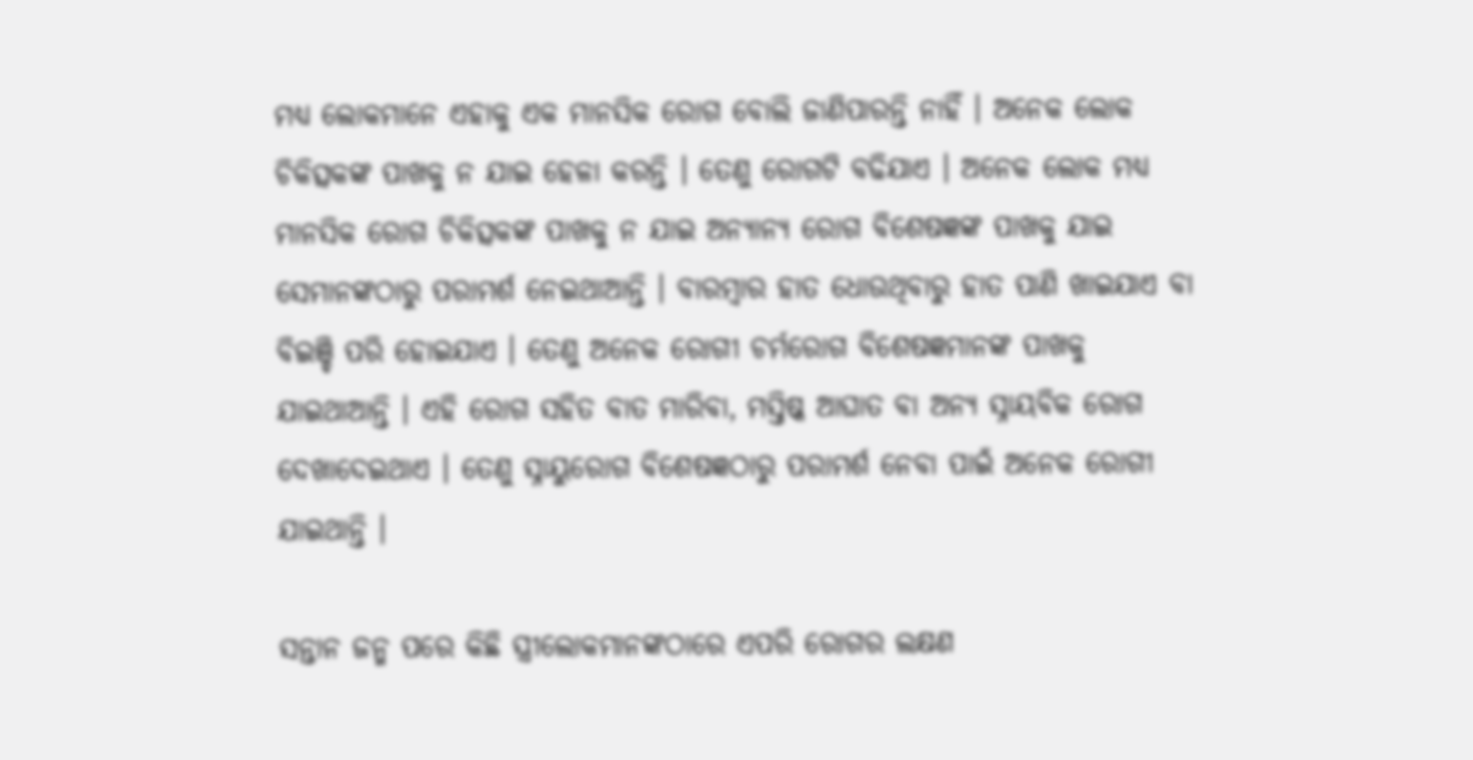ମଧ୍ୟ ଲୋକମାନେ ଏହାକୁ ଏକ ମାନସିକ ରୋଗ ବୋଲି ଜାଣିପାରନ୍ତି ନାହିଁ । ଅନେକ ଲୋକ ଚିକିତ୍ସକଙ୍କ ପାଖକୁ ନ ଯାଇ ହେଳା କରନ୍ତି । ତେଣୁ ରୋଗଟି ବଢିଯାଏ । ଅନେକ ଲୋକ ମଧ୍ୟ ମାନସିକ ରୋଗ ଚିକିତ୍ସକଙ୍କ ପାଖକୁ ନ ଯାଇ ଅନ୍ୟାନ୍ୟ ରୋଗ ବିଶେଷଜ୍ଞଙ୍କ ପାଖକୁ ଯାଇ ସେମାନଙ୍କଠାରୁ ପରାମର୍ଶ ନେଇଥାଆନ୍ତି । ବାରମ୍ବାର ହାତ ଧୋଉଥିବାରୁ ହାତ ପାଣି ଖାଇଯାଏ ବା ବିଇଞ୍ଚି ପରି ହୋଇଯାଏ । ତେଣୁ ଅନେକ ରୋଗୀ ଚର୍ମରୋଗ ବିଶେଷଜ୍ଞମାନଙ୍କ ପାଖକୁ ଯାଇଥାଆନ୍ତି । ଏହି ରୋଗ ସହିତ ବାତ ମାରିବା, ମସ୍ତିଷ୍କ ଆଘାତ ବା ଅନ୍ୟ ସ୍ନାୟବିକ ରୋଗ ଦେଖାଦେଇଥାଏ । ତେଣୁ ସ୍ନାୟୁରୋଗ ବିଶେଷଜ୍ଞଠାରୁ ପରାମର୍ଶ ନେବା ପାଇଁ ଅନେକ ରୋଗୀ ଯାଇଥାନ୍ତି ।

ସନ୍ତାନ ଜନ୍ମ ପରେ କିଛି ସ୍ତ୍ରୀଲୋକମାନଙ୍କଠାରେ ଏପରି ରୋଗର ଲକ୍ଷଣ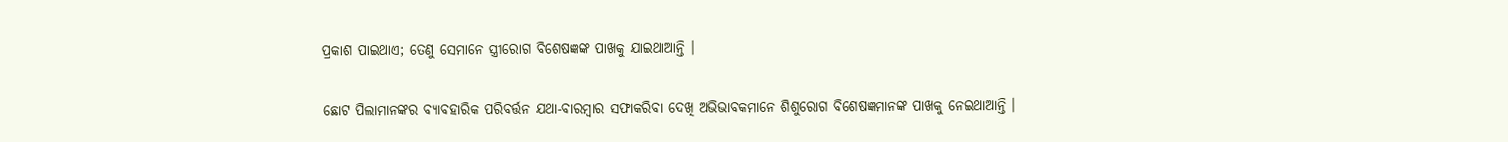ପ୍ରକାଶ ପାଇଥାଏ; ତେଣୁ ସେମାନେ ସ୍ତ୍ରୀରୋଗ ବିଶେଷଜ୍ଞଙ୍କ ପାଖକୁ ଯାଇଥାଆନ୍ତି ।

ଛୋଟ ପିଲାମାନଙ୍କର ବ୍ୟାବହାରିକ ପରିବର୍ତ୍ତନ ଯଥା-ବାରମ୍ବାର ସଫାକରିବା ଦେଖି ଅଭିଭାବକମାନେ ଶିଶୁରୋଗ ବିଶେଷଜ୍ଞମାନଙ୍କ ପାଖକୁ ନେଇଥାଆନ୍ତି ।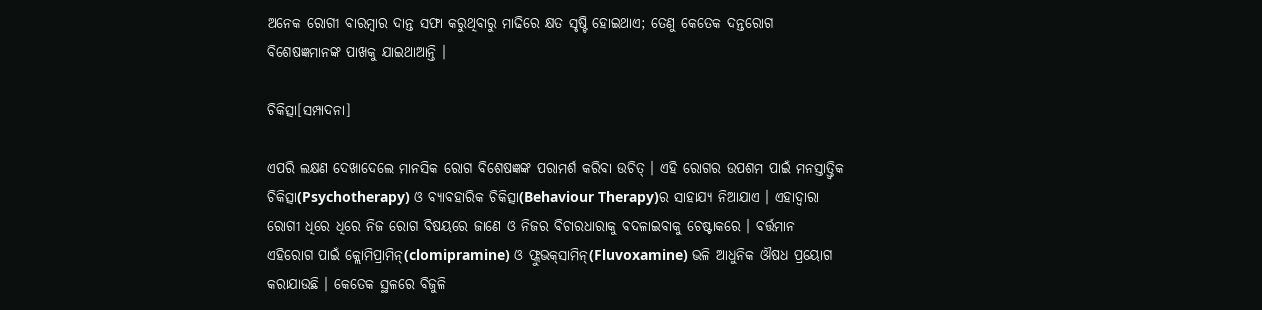ଅନେକ ରୋଗୀ ବାରମ୍ବାର ଦାନ୍ତ ସଫା କରୁଥିବାରୁ ମାଢିରେ କ୍ଷତ ସୃଷ୍ଟି ହୋଇଥାଏ; ତେଣୁ କେତେକ ଦନ୍ତରୋଗ ବିଶେଷଜ୍ଞମାନଙ୍କ ପାଖକୁ ଯାଇଥାଆନ୍ତି ।

ଚିକିତ୍ସା[ସମ୍ପାଦନା]

ଏପରି ଲକ୍ଷଣ ଦେଖାଦେଲେ ମାନସିକ ରୋଗ ବିଶେଷଜ୍ଞଙ୍କ ପରାମର୍ଶ କରିବା ଉଚିତ୍ । ଏହି ରୋଗର ଉପଶମ ପାଇଁ ମନସ୍ତାତ୍ତ୍ୱିକ ଚିକିତ୍ସା(Psychotherapy) ଓ ବ୍ୟାବହାରିକ ଚିକିତ୍ସା(Behaviour Therapy)ର ସାହାଯ୍ୟ ନିଆଯାଏ । ଏହାଦ୍ୱାରା ରୋଗୀ ଧିରେ ଧିରେ ନିଜ ରୋଗ ବିଷୟରେ ଜାଣେ ଓ ନିଜର ବିଚାରଧାରାକୁ ବଦଳାଇବାକୁ ଚେଷ୍ଟାକରେ । ବର୍ତ୍ତମାନ ଏହିରୋଗ ପାଇଁ କ୍ଲୋମିପ୍ରାମିନ୍(clomipramine) ଓ ଫ୍ଲୁଭକ୍‌ସାମିନ୍(Fluvoxamine) ଭଳି ଆଧୁନିକ ଔଷଧ ପ୍ରୟୋଗ କରାଯାଉଛି । କେତେକ ସ୍ଥଳରେ ବିଜୁଳି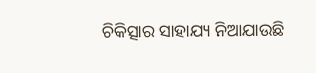ଚିକିତ୍ସାର ସାହାଯ୍ୟ ନିଆଯାଉଛି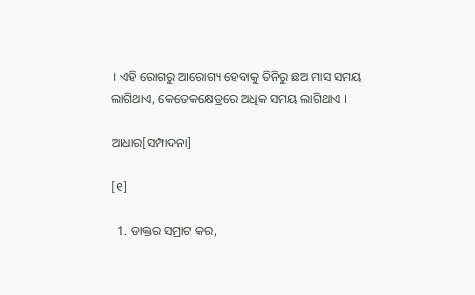। ଏହି ରୋଗରୁ ଆରୋଗ୍ୟ ହେବାକୁ ତିନିରୁ ଛଅ ମାସ ସମୟ ଲାଗିଥାଏ, କେତେକକ୍ଷେତ୍ରରେ ଅଧିକ ସମୟ ଲାଗିଥାଏ ।

ଆଧାର[ସମ୍ପାଦନା]

[୧]

  1. ଡାକ୍ତର ସମ୍ରାଟ କର,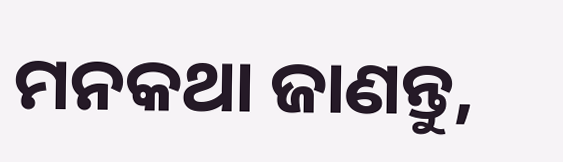ମନକଥା ଜାଣନ୍ତୁ,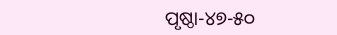ପୃଷ୍ଠା-୪୭-୫୦